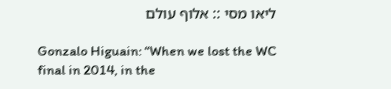ליאו מסי :: אלוף עולם

Gonzalo Higuain: “When we lost the WC final in 2014, in the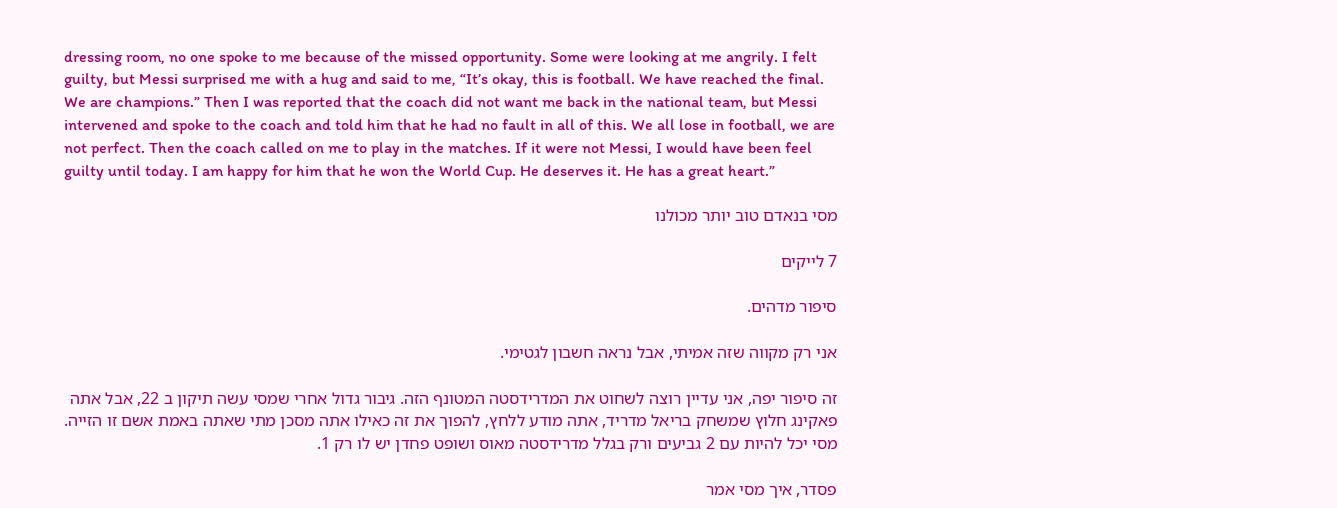dressing room, no one spoke to me because of the missed opportunity. Some were looking at me angrily. I felt guilty, but Messi surprised me with a hug and said to me, “It’s okay, this is football. We have reached the final. We are champions.” Then I was reported that the coach did not want me back in the national team, but Messi intervened and spoke to the coach and told him that he had no fault in all of this. We all lose in football, we are not perfect. Then the coach called on me to play in the matches. If it were not Messi, I would have been feel guilty until today. I am happy for him that he won the World Cup. He deserves it. He has a great heart.”

מסי בנאדם טוב יותר מכולנו

7 לייקים

סיפור מדהים.

אני רק מקווה שזה אמיתי, אבל נראה חשבון לגטימי.

זה סיפור יפה, אני עדיין רוצה לשחוט את המדרידסטה המטונף הזה. גיבור גדול אחרי שמסי עשה תיקון ב 22, אבל אתה פאקינג חלוץ שמשחק בריאל מדריד, אתה מודע ללחץ, להפוך את זה כאילו אתה מסכן מתי שאתה באמת אשם זו הזייה. מסי יכל להיות עם 2 גביעים ורק בגלל מדרידסטה מאוס ושופט פחדן יש לו רק 1.

פסדר, איך מסי אמר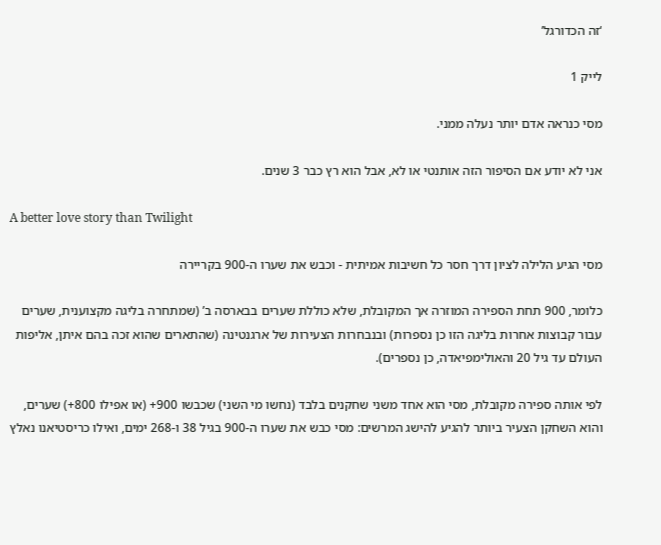‘זה הכדורגל’

לייק 1

מסי כנראה אדם יותר נעלה ממני.

אני לא יודע אם הסיפור הזה אותנטי או לא, אבל הוא רץ כבר 3 שנים.

A better love story than Twilight

מסי הגיע הלילה לציון דרך חסר כל חשיבות אמיתית - וכבש את שערו ה-900 בקריירה

כלומר, 900 תחת הספירה המוזרה אך המקובלת, שלא כוללת שערים בבארסה ב’ (שמתחרה בליגה מקצוענית, שערים עבור קבוצות אחרות בליגה הזו כן נספרות) ובנבחרות הצעירות של ארגנטינה (שהתארים שהוא זכה בהם איתן, אליפות העולם עד גיל 20 והאולימפיאדה, כן נספרים).

לפי אותה ספירה מקובלת, מסי הוא אחד משני שחקנים בלבד (נחשו מי השני) שכבשו 900+ (או אפילו 800+) שערים, והוא השחקן הצעיר ביותר להגיע להישג המרשים: מסי כבש את שערו ה-900 בגיל 38 ו-268 ימים, ואילו כריסטיאנו נאלץ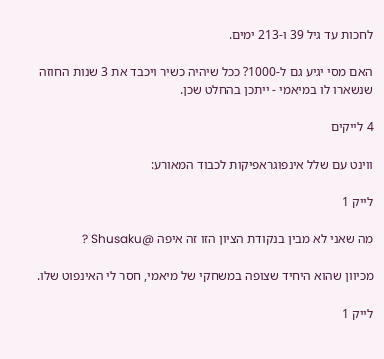לחכות עד גיל 39 ו-213 ימים.

האם מסי יגיע גם ל-1000? ככל שיהיה כשיר ויכבד את 3 שנות החוזה שנשארו לו במיאמי - ייתכן בהחלט שכן.

4 לייקים

ווינט עם שלל אינפוגראפיקות לכבוד המאורע:

לייק 1

מה שאני לא מבין בנקודת הציון הזו זה איפה @Shusaku ?

מכיוון שהוא היחיד שצופה במשחקי של מיאמי, חסר לי האינפוט שלו.

לייק 1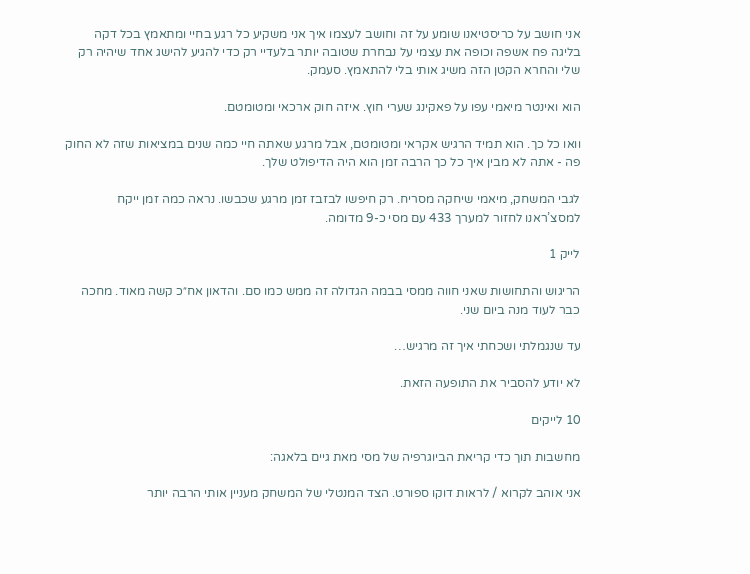אני חושב על כריסטיאנו שומע על זה וחושב לעצמו איך אני משקיע כל רגע בחיי ומתאמץ בכל דקה בליגה פח אשפה וכופה את עצמי על נבחרת שטובה יותר בלעדיי רק כדי להגיע להישג אחד שיהיה רק שלי והחרא הקטן הזה משיג אותי בלי להתאמץ. סעמק.

הוא ואינטר מיאמי עפו על פאקינג שערי חוץ. איזה חוק ארכאי ומטומטם.

וואו כל כך. הוא תמיד הרגיש אקראי ומטומטם, אבל מרגע שאתה חיי כמה שנים במציאות שזה לא החוק פה - אתה לא מבין איך כל כך הרבה זמן הוא היה הדיפולט שלך.

לגבי המשחק, מיאמי שיחקה מסריח. רק חיפשו לבזבז זמן מרגע שכבשו. נראה כמה זמן ייקח למסצ’ראנו לחזור למערך 433 עם מסי כ-9 מדומה.

לייק 1

הריגוש והתחושות שאני חווה ממסי בבמה הגדולה זה ממש כמו סם. והדאון אח״כ קשה מאוד. מחכה כבר לעוד מנה ביום שני.

עד שנגמלתי ושכחתי איך זה מרגיש…

לא יודע להסביר את התופעה הזאת.

10 לייקים

מחשבות תוך כדי קריאת הביוגרפיה של מסי מאת גיים בלאגה:

אני אוהב לקרוא / לראות דוקו ספורט. הצד המנטלי של המשחק מעניין אותי הרבה יותר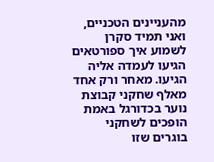מהעניינים הטכניים, ואני תמיד סקרן לשמוע איך ספורטאים הגיעו לעמדה אליה הגיעו. מאחר ורק אחד מאלף שחקני קבוצת נוער בכדורגל באמת הופכים לשחקני בוגרים שזו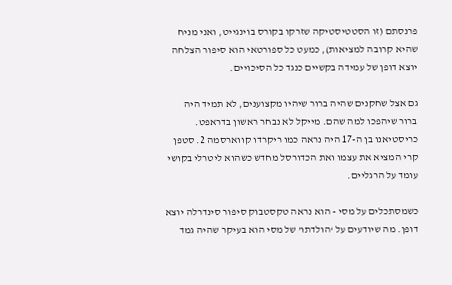פרנסתם (זו הסטטיסטיקה שזרקו בקורס בוינגייט, ואני מניח שהיא קרובה למציאות), כמעט כל ספורטאי הוא סיפור הצלחה יוצא דופן של עמידה בקשיים כנגד כל הסיכויים.

גם אצל שחקנים שהיה ברור שיהיו מקצוענים, לא תמיד היה ברור שיהפכו למה שהם. מייקל לא נבחר ראשון בדראפט. כריסטיאנו בן ה-17 היה נראה כמו ריקרדו קווארסמה 2. סטפן קרי המציא את עצמו ואת הכדורסל מחדש כשהוא ליטרלי בקושי עומד על הרגליים.

כשמסתכלים על מסי - הוא נראה טקסטבוק סיפור סינדרלה יוצא דופן. מה שיודעים על ‘הולדתו’ של מסי הוא בעיקר שהיה גמד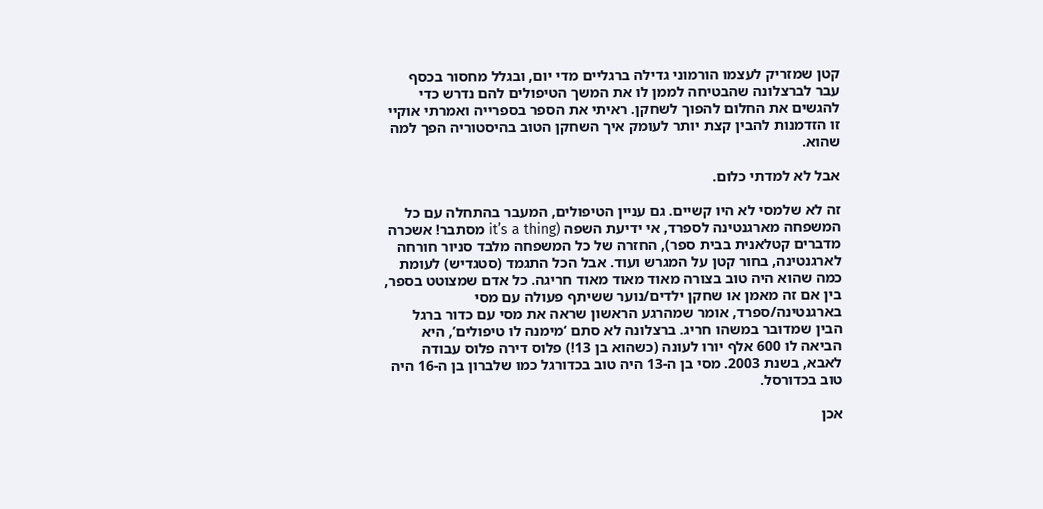קטן שמזריק לעצמו הורמוני גדילה ברגליים מדי יום, ובגלל מחסור בכסף עבר לברצלונה שהבטיחה לממן לו את המשך הטיפולים להם נדרש כדי להגשים את החלום להפוך לשחקן. ראיתי את הספר בספרייה ואמרתי אוקיי זו הזדמנות להבין קצת יותר לעומק איך השחקן הטוב בהיסטוריה הפך למה שהוא.

אבל לא למדתי כלום.

זה לא שלמסי לא היו קשיים. גם עניין הטיפולים, המעבר בהתחלה עם כל המשפחה מארגנטינה לספרד, אי ידיעת השפה (it’s a thing מסתבר! אשכרה מדברים קטלאנית בבית ספר), החזרה של כל המשפחה מלבד סניור חורחה לארגנטינה, בחור קטן על המגרש ועוד. אבל הכל התגמד (סטגדיש) לעומת כמה שהוא היה טוב בצורה מאוד מאוד מאוד חריגה. כל אדם שמצוטט בספר, בין אם זה מאמן או שחקן ילדים/נוער ששיתף פעולה עם מסי בארגנטינה/ספרד, אומר שמהרגע הראשון שראה את מסי עם כדור ברגל הבין שמדובר במשהו חריג. ברצלונה לא סתם ‘מימנה לו טיפולים’, היא הביאה לו 600 אלף יורו לעונה (כשהוא בן 13!) פלוס דירה פלוס עבודה לאבא, בשנת 2003. מסי בן ה-13 היה טוב בכדורגל כמו שלברון בן ה-16 היה טוב בכדורסל.

אכן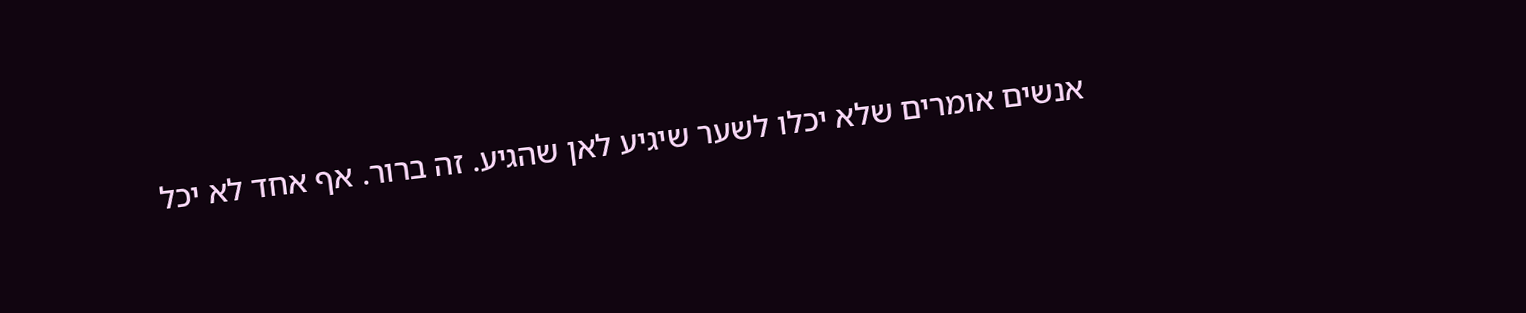אנשים אומרים שלא יכלו לשער שיגיע לאן שהגיע. זה ברור. אף אחד לא יכל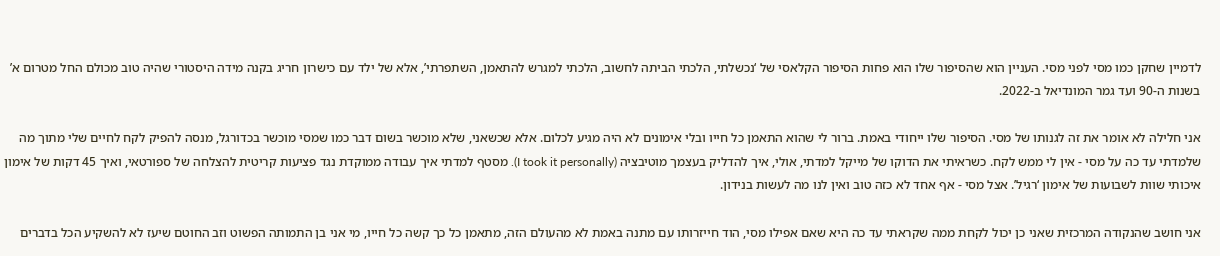לדמיין שחקן כמו מסי לפני מסי. העניין הוא שהסיפור שלו הוא פחות הסיפור הקלאסי של ‘נכשלתי, הלכתי הביתה לחשוב, הלכתי למגרש להתאמן, השתפרתי’, אלא של ילד עם כישרון חריג בקנה מידה היסטורי שהיה טוב מכולם החל מטרום א’ בשנות ה-90 ועד גמר המונדיאל ב-2022.

אני חלילה לא אומר את זה לגנותו של מסי. הסיפור שלו ייחודי באמת. ברור לי שהוא התאמן כל חייו ובלי אימונים לא היה מגיע לכלום. אלא שכשאני, שלא מוכשר בשום דבר כמו שמסי מוכשר בכדורגל, מנסה להפיק לקח לחיים שלי מתוך מה שלמדתי עד כה על מסי - אין לי ממש לקח. כשראיתי את הדוקו של מייקל למדתי, אולי, איך להדליק בעצמך מוטיבציה (I took it personally). מסטף למדתי איך עבודה ממוקדת נגד פציעות קריטית להצלחה של ספורטאי, ואיך 45 דקות של אימון איכותי שוות לשבועות של אימון ‘רגיל’. אצל מסי - אף אחד לא כזה טוב ואין לנו מה לעשות בנידון.

אני חושב שהנקודה המרכזית שאני כן יכול לקחת ממה שקראתי עד כה היא שאם אפילו מסי, הוד חייזרותו עם מתנה באמת לא מהעולם הזה, מתאמן כל כך קשה כל חייו, מי אני בן התמותה הפשוט וזב החוטם שיעז לא להשקיע הכל בדברים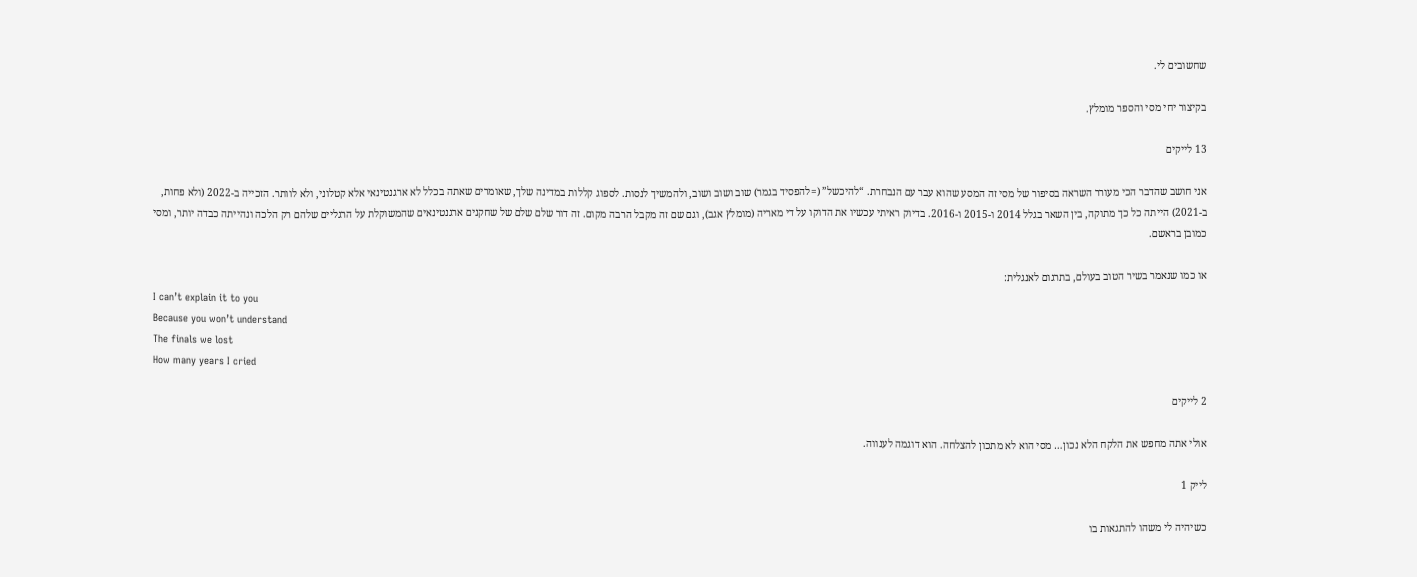שחשובים לי.

בקיצור יחי מסי והספר מומלץ.

13 לייקים

אני חושב שהדבר הכי מעורר השראה בסיפור של מסי זה המסע שהוא עבר עם הנבחרת. “להיכשל” (=להפסיד בגמר) שוב ושוב ושוב, ולהמשיך לנסות. לספוג קללות במדינה שלך, שאומרים שאתה בכלל לא ארגנטינאי אלא קטלוני, ולא לוותר. הזכייה ב-2022 (ולא פחות, ב-2021) הייתה כל כך מתוקה, בין השאר בגלל 2014 ו-2015 ו-2016. בדיוק ראיתי עכשיו את הדוקו על די מאריה (מומלץ אגב), וגם שם זה מקבל הרבה מקום. זה דור שלם שלם של שחקנים ארגנטינאים שהמשוקלת על הרגליים שלהם רק הלכה ונהייתה כבדה יותר, ומסי כמובן בראשם.

או כמו שנאמר בשיר הטוב בעולם, בתרגום לאנגלית:
I can’t explain it to you
Because you won’t understand
The finals we lost
How many years I cried

2 לייקים

אולי אתה מחפש את הלקח הלא נכון… מסי הוא לא מתכון להצלחה. הוא דוגמה לענווה.

לייק 1

כשיהיה לי משהו להתגאות בו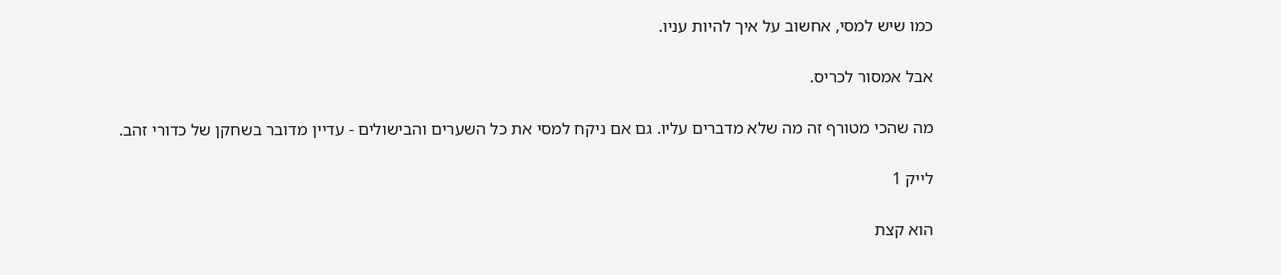כמו שיש למסי, אחשוב על איך להיות עניו.

אבל אמסור לכריס.

מה שהכי מטורף זה מה שלא מדברים עליו. גם אם ניקח למסי את כל השערים והבישולים - עדיין מדובר בשחקן של כדורי זהב.

לייק 1

הוא קצת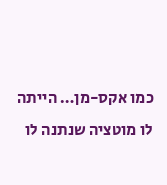כמו אקס-מן… הייתה לו מוטציה שנתנה לו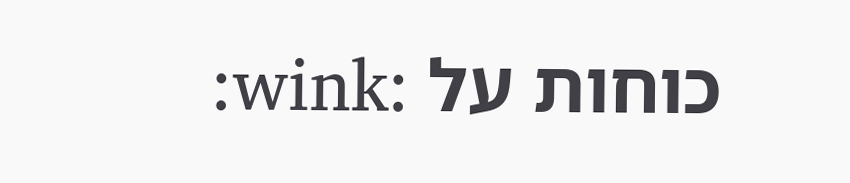כוחות על :wink: